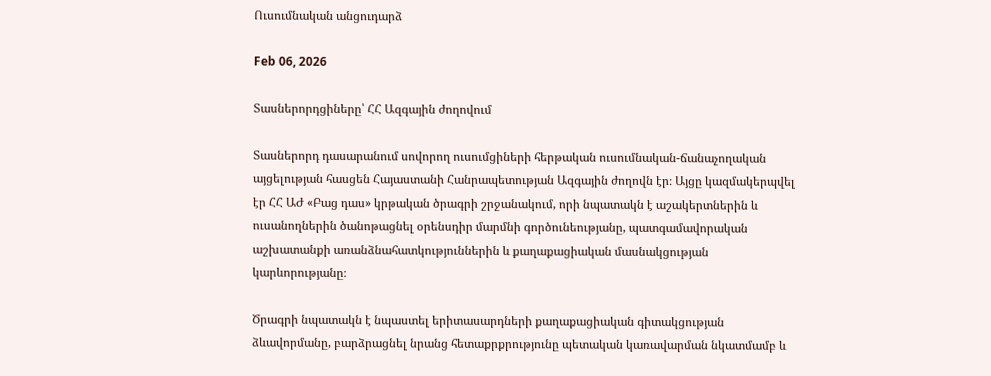Ուսումնական անցուդարձ

Feb 06, 2026

Տասներորդցիները՝ ՀՀ Ազգային ժողովում

Տասներորդ դասարանում սովորող ուսումցիների հերթական ուսումնական-ճանաչողական այցելության հասցեն Հայաստանի Հանրապետության Ազգային ժողովն էր։ Այցը կազմակերպվել էր ՀՀ ԱԺ «Բաց դաս» կրթական ծրագրի շրջանակում, որի նպատակն է աշակերտներին և ուսանողներին ծանոթացնել օրենսդիր մարմնի գործունեությանը, պատգամավորական աշխատանքի առանձնահատկություններին և քաղաքացիական մասնակցության կարևորությանը։

Ծրագրի նպատակն է նպաստել երիտասարդների քաղաքացիական գիտակցության ձևավորմանը, բարձրացնել նրանց հետաքրքրությունը պետական կառավարման նկատմամբ և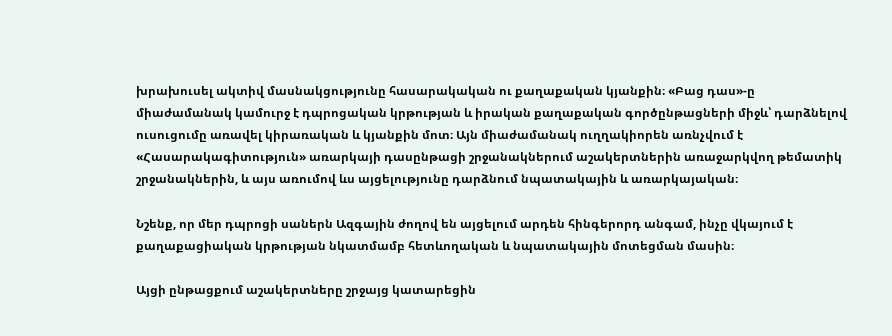խրախուսել ակտիվ մասնակցությունը հասարակական ու քաղաքական կյանքին։ «Բաց դաս»-ը միաժամանակ կամուրջ է դպրոցական կրթության և իրական քաղաքական գործընթացների միջև՝ դարձնելով ուսուցումը առավել կիրառական և կյանքին մոտ։ Այն միաժամանակ ուղղակիորեն առնչվում է «Հասարակագիտություն» առարկայի դասընթացի շրջանակներում աշակերտներին առաջարկվող թեմատիկ շրջանակներին, և այս առումով ևս այցելությունը դարձնում նպատակային և առարկայական։

Նշենք, որ մեր դպրոցի սաներն Ազգային ժողով են այցելում արդեն հինգերորդ անգամ, ինչը վկայում է քաղաքացիական կրթության նկատմամբ հետևողական և նպատակային մոտեցման մասին։

Այցի ընթացքում աշակերտները շրջայց կատարեցին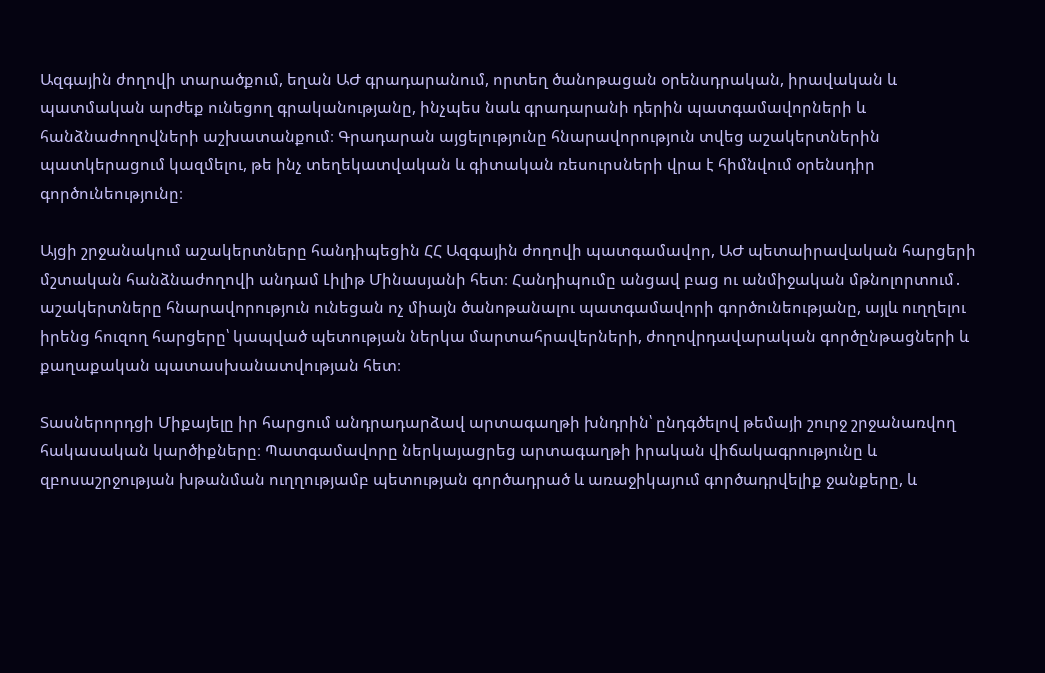Ազգային ժողովի տարածքում, եղան ԱԺ գրադարանում, որտեղ ծանոթացան օրենսդրական, իրավական և պատմական արժեք ունեցող գրականությանը, ինչպես նաև գրադարանի դերին պատգամավորների և հանձնաժողովների աշխատանքում։ Գրադարան այցելությունը հնարավորություն տվեց աշակերտներին պատկերացում կազմելու, թե ինչ տեղեկատվական և գիտական ռեսուրսների վրա է հիմնվում օրենսդիր գործունեությունը։

Այցի շրջանակում աշակերտները հանդիպեցին ՀՀ Ազգային ժողովի պատգամավոր, ԱԺ պետաիրավական հարցերի մշտական հանձնաժողովի անդամ Լիլիթ Մինասյանի հետ։ Հանդիպումը անցավ բաց ու անմիջական մթնոլորտում․ աշակերտները հնարավորություն ունեցան ոչ միայն ծանոթանալու պատգամավորի գործունեությանը, այլև ուղղելու իրենց հուզող հարցերը՝ կապված պետության ներկա մարտահրավերների, ժողովրդավարական գործընթացների և քաղաքական պատասխանատվության հետ։

Տասներորդցի Միքայելը իր հարցում անդրադարձավ արտագաղթի խնդրին՝ ընդգծելով թեմայի շուրջ շրջանառվող հակասական կարծիքները։ Պատգամավորը ներկայացրեց արտագաղթի իրական վիճակագրությունը և զբոսաշրջության խթանման ուղղությամբ պետության գործադրած և առաջիկայում գործադրվելիք ջանքերը, և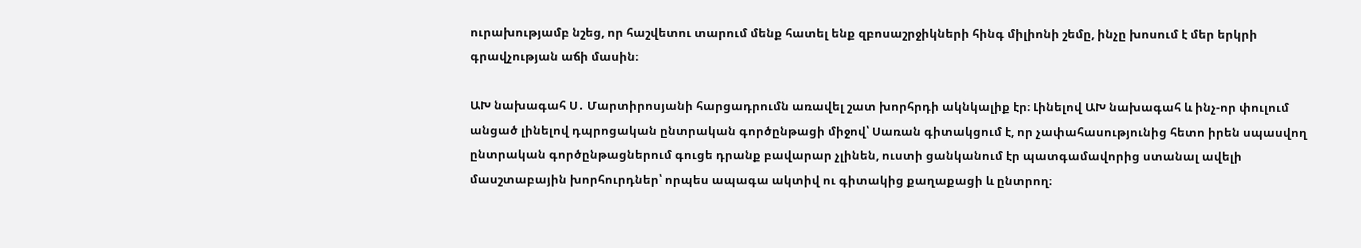ուրախությամբ նշեց, որ հաշվետու տարում մենք հատել ենք զբոսաշրջիկների հինգ միլիոնի շեմը, ինչը խոսում է մեր երկրի գրավչության աճի մասին։

ԱԽ նախագահ Ս․ Մարտիրոսյանի հարցադրումն առավել շատ խորհրդի ակնկալիք էր։ Լինելով ԱԽ նախագահ և ինչ-որ փուլում անցած լինելով դպրոցական ընտրական գործընթացի միջով՝ Սառան գիտակցում է, որ չափահասությունից հետո իրեն սպասվող ընտրական գործընթացներում գուցե դրանք բավարար չլինեն, ուստի ցանկանում էր պատգամավորից ստանալ ավելի մասշտաբային խորհուրդներ՝ որպես ապագա ակտիվ ու գիտակից քաղաքացի և ընտրող։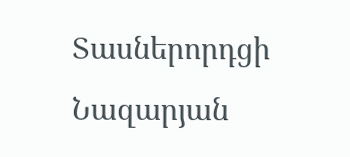Տասներորդցի Նազարյան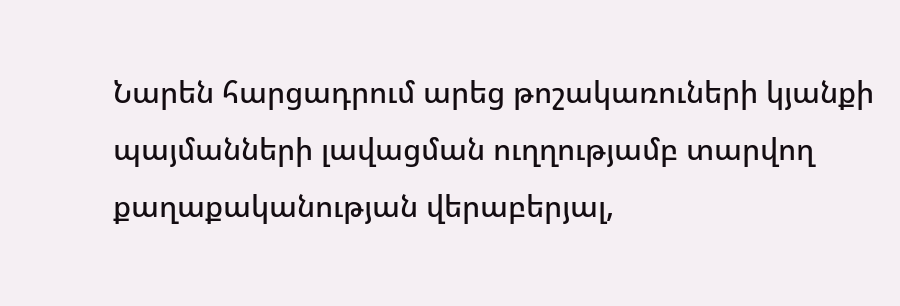Նարեն հարցադրում արեց թոշակառուների կյանքի պայմանների լավացման ուղղությամբ տարվող քաղաքականության վերաբերյալ,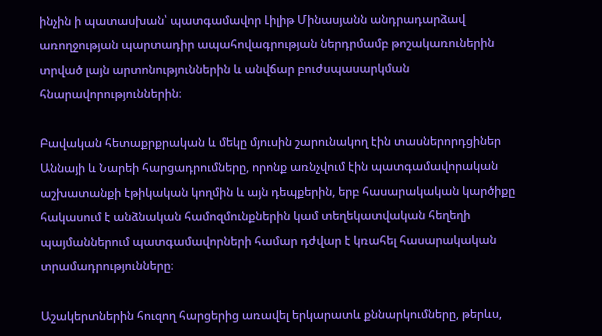ինչին ի պատասխան՝ պատգամավոր Լիլիթ Մինասյանն անդրադարձավ առողջության պարտադիր ապահովագրության ներդրմամբ թոշակառուներին տրված լայն արտոնություններին և անվճար բուժսպասարկման հնարավորություններին։

Բավական հետաքրքրական և մեկը մյուսին շարունակող էին տասներորդցիներ Աննայի և Նարեի հարցադրումները, որոնք առնչվում էին պատգամավորական աշխատանքի էթիկական կողմին և այն դեպքերին, երբ հասարակական կարծիքը հակասում է անձնական համոզմունքներին կամ տեղեկատվական հեղեղի պայմաններում պատգամավորների համար դժվար է կռահել հասարակական տրամադրությունները։

Աշակերտներին հուզող հարցերից առավել երկարատև քննարկումները, թերևս,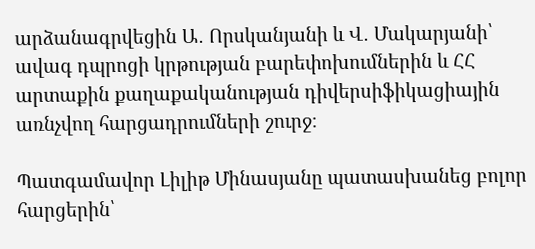արձանագրվեցին Ա․ Որսկանյանի և Վ․ Մակարյանի՝ ավագ դպրոցի կրթության բարեփոխումներին և ՀՀ արտաքին քաղաքականության դիվերսիֆիկացիային առնչվող հարցադրումների շուրջ։

Պատգամավոր Լիլիթ Մինասյանը պատասխանեց բոլոր հարցերին՝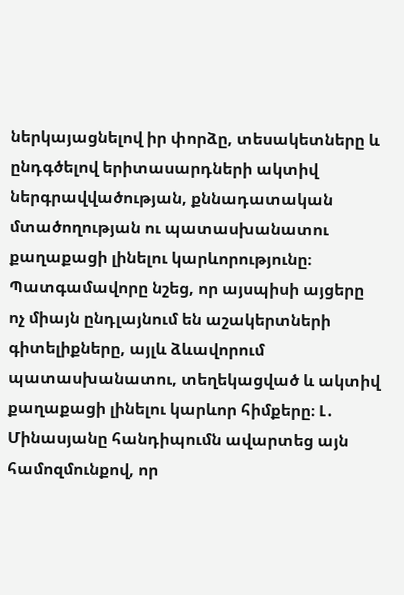ներկայացնելով իր փորձը, տեսակետները և ընդգծելով երիտասարդների ակտիվ ներգրավվածության, քննադատական մտածողության ու պատասխանատու քաղաքացի լինելու կարևորությունը։ Պատգամավորը նշեց, որ այսպիսի այցերը ոչ միայն ընդլայնում են աշակերտների գիտելիքները, այլև ձևավորում պատասխանատու, տեղեկացված և ակտիվ քաղաքացի լինելու կարևոր հիմքերը։ Լ․ Մինասյանը հանդիպումն ավարտեց այն համոզմունքով, որ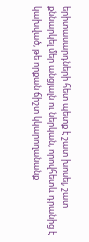երիտասարդների հետ պետք է շատ խոսել, շատ քննարկել մեր անցյալն ու ներկան, որովհետև դրանից է կախված, թե որքան ճիշտ կկարողանանք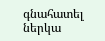գնահատել ներկա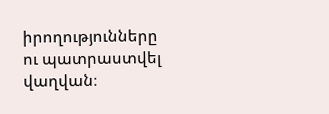իրողությունները ու պատրաստվել վաղվան։